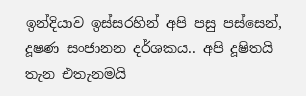ඉන්දියාව ඉස්සරහින් අපි පසු පස්සෙන්, දූෂණ සංජානන දර්ශකය.. අපි දූෂිතයි තැන එතැනමයි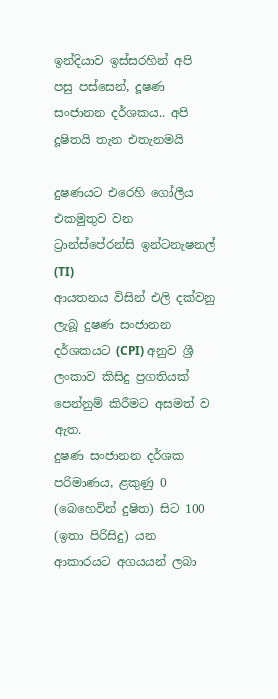ඉන්දියාව ඉස්සරහින් අපි පසු පස්සෙන්, දූෂණ සංජානන දර්ශකය.. අපි දූෂිතයි තැන එතැනමයි

දුෂණයට එරෙහි ගෝලීය එකමුතුව වන ට්‍රාන්ස්පේරන්සි ඉන්ටනැෂනල් (TI)
ආයතනය විසින් එලි දක්වනු ලැබූ දුෂණ සංජානන දර්ශකයට (CPI) අනුව ශ්‍රී ලංකාව කිසිදු ප්‍රගතියක් පෙන්නුම් කිරීමට අසමත් ව ඇත.
දුෂණ සංජානන දර්ශක පරිමාණය, ළකුණු 0 (බෙහෙවින් දුෂිත) සිට 100 (ඉතා පිරිසිදු) යන ආකාරයට අගයයන් ලබා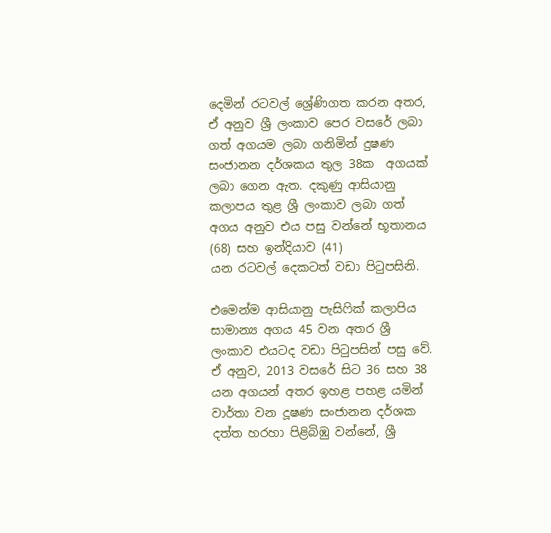දෙමින් රටවල් ශ්‍රේණිගත කරන අතර, ඒ අනුව ශ්‍රී ලංකාව පෙර වසරේ ලබා ගත් අගයම ලබා ගනිමින් දුෂණ සංජානන දර්ශකය තුල 38ක  අගයක් ලබා ගෙන ඇත. දකුණු ආසියානු කලාපය තුළ ශ්‍රී ලංකාව ලබා ගත් අගය අනුව එය පසු වන්නේ භූතානය (68) සහ ඉන්දියාව (41)
යන රටවල් දෙකටත් වඩා පිටුපසිනි.

එමෙන්ම ආසියානු පැසිෆික් කලාපිය සාමාන්‍ය අගය 45 වන අතර ශ්‍රී ලංකාව එයටද වඩා පිටුපසින් පසු වේ. ඒ අනුව, 2013 වසරේ සිට 36 සහ 38 යන අගයන් අතර ඉහළ පහළ යමින් වාර්තා වන දූෂණ සංජානන දර්ශක දත්ත හරහා පිළිබිඹු වන්නේ, ශ්‍රී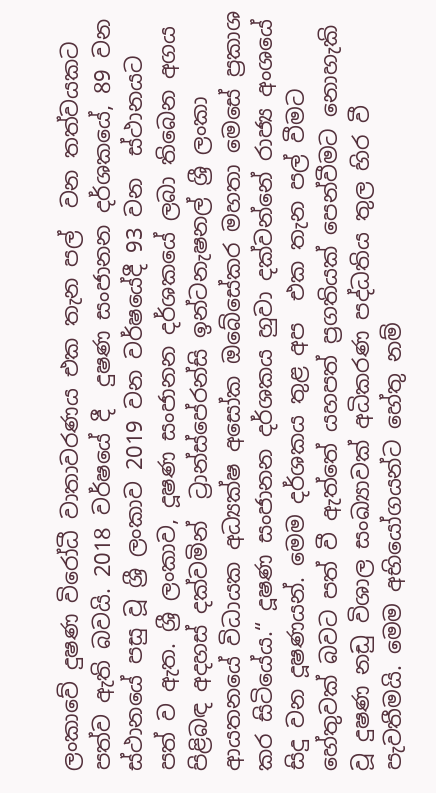ලංකාවේ දුෂණ විරෝධී වාතාවරණය එක තැන පල්  වන තත්වයකට පත්ව ඇති බවයි. 2018 වර්ෂයේ දී  දුෂණ සංජානන දර්ශකයේ, 89 වන ස්ථානයේ පසු වූ ශ්‍රී ලංකාව 2019 වන වර්ෂයේදී 93 වන  ස්ථානයට පත් ව ඇත. ශ්‍රී ලංකාව, දූෂණ සංජානන දර්ශකයේ ලබා තිබෙන අගය පිළිබඳ අදහස් දක්වමින්  ට්‍රාන්ස්පේරන්සි ඉන්ටනැෂනල් ශ්‍රී ලංකා ආයතනයේ විධායක අධ්‍යක්ෂ අසෝක ඔබේසේකර මහතා මෙසේ ප්‍රකාශ  කර සිටියේය.“ දූෂණ සංජානන දර්ශකය හුවා දක්වන්නේ රාජ්‍ය අංශයේ සිදු වන දූෂණයන්. මෙම දර්ශකය තුළ අප  එක තැන පල් වීමට හේතුවක් බවට පත් වී ඇත්තේ යහපත් ප්‍රගතියක් පෙන්වීමට නොහැකි වූ දුෂණ නඩු විශාල සංඛ්‍යාවක් අධිකරණ පද්ධතිය තුල හිර වී පැවතීමයි. මෙම අභියෝගයන්ට හේතු නම්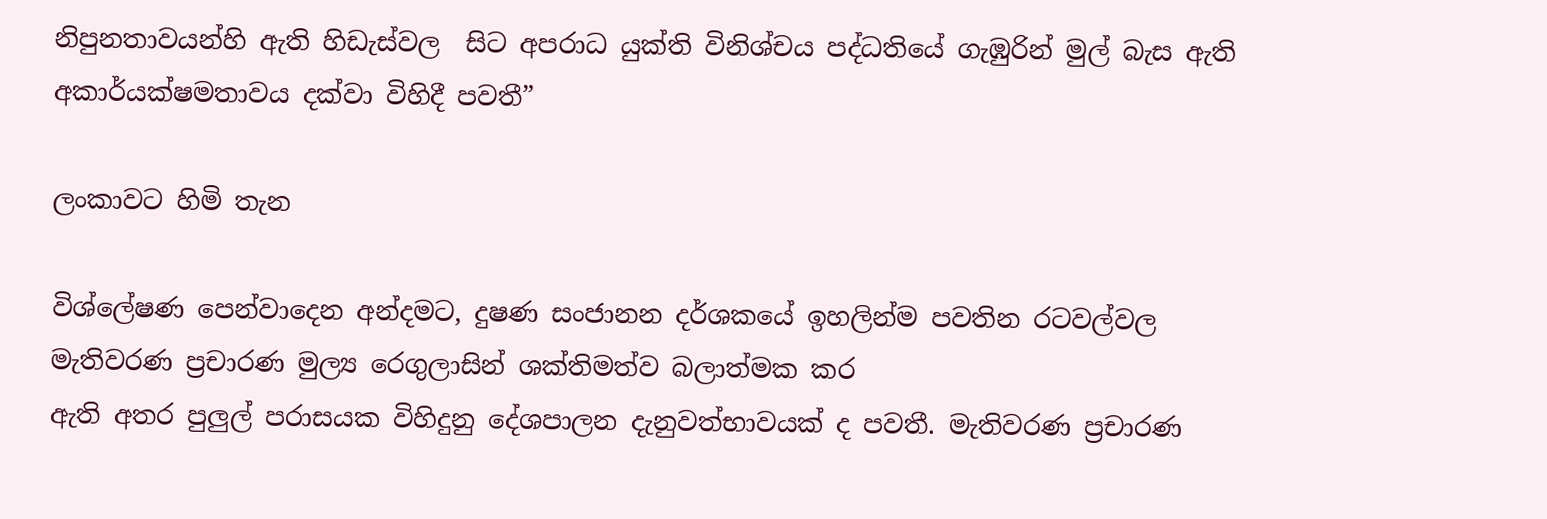නිපුනතාවයන්හි ඇති හිඩැස්වල  සිට අපරාධ යුක්ති විනිශ්චය පද්ධතියේ ගැඹුරින් මුල් බැස ඇති අකාර්යක්ෂමතාවය දක්වා විහිදී පවතී”

ලංකාවට හිමි තැන

විශ්ලේෂණ පෙන්වාදෙන අන්දමට, දුෂණ සංජානන දර්ශකයේ ඉහලින්ම පවතින රටවල්වල මැතිවරණ ප්‍රචාරණ මුල්‍ය රෙගුලාසින් ශක්තිමත්ව බලාත්මක කර
ඇති අතර පුලුල් පරාසයක විහිදුනු දේශපාලන දැනුවත්භාවයක් ද පවතී. මැතිවරණ ප්‍රචාරණ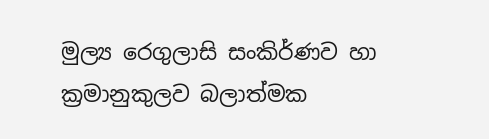මුල්‍ය රෙගුලාසි සංකිර්ණව හා ක්‍රමානුකුලව බලාත්මක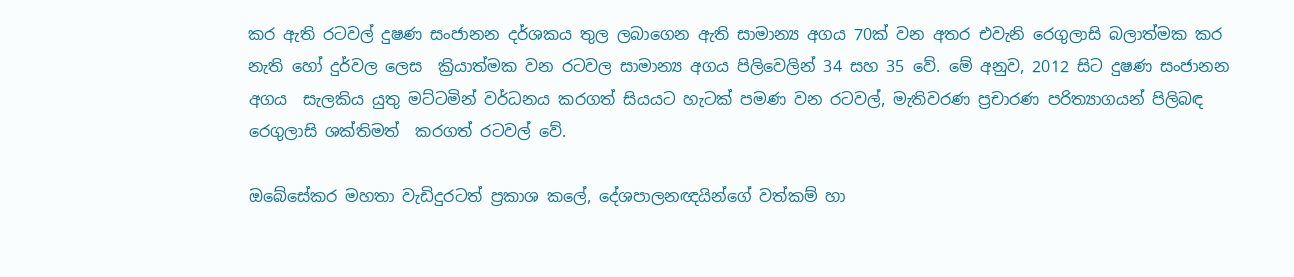කර ඇති රටවල් දුෂණ සංජානන දර්ශකය තුල ලබාගෙන ඇති සාමාන්‍ය අගය 70ක් වන අතර එවැනි රෙගුලාසි බලාත්මක කර නැති හෝ දුර්වල ලෙස  ක්‍රියාත්මක වන රටවල සාමාන්‍ය අගය පිලිවෙලින් 34 සහ 35 වේ. මේ අනුව, 2012 සිට දුෂණ සංජානන අගය  සැලකිය යුතු මට්ටමින් වර්ධනය කරගත් සියයට හැටක් පමණ වන රටවල්, මැතිවරණ ප්‍රචාරණ පරිත්‍යාගයන් පිලිබඳ රෙගුලාසි ශක්තිමත්  කරගත් රටවල් වේ.

ඔබේසේකර මහතා වැඩිදුරටත් ප්‍රකාශ කලේ, දේශපාලනඥයින්ගේ වත්කම් හා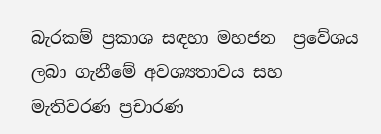බැරකම් ප්‍රකාශ සඳහා මහජන  ප්‍රවේශය ලබා ගැනීමේ අවශ්‍යතාවය සහ මැතිවරණ ප්‍රචාරණ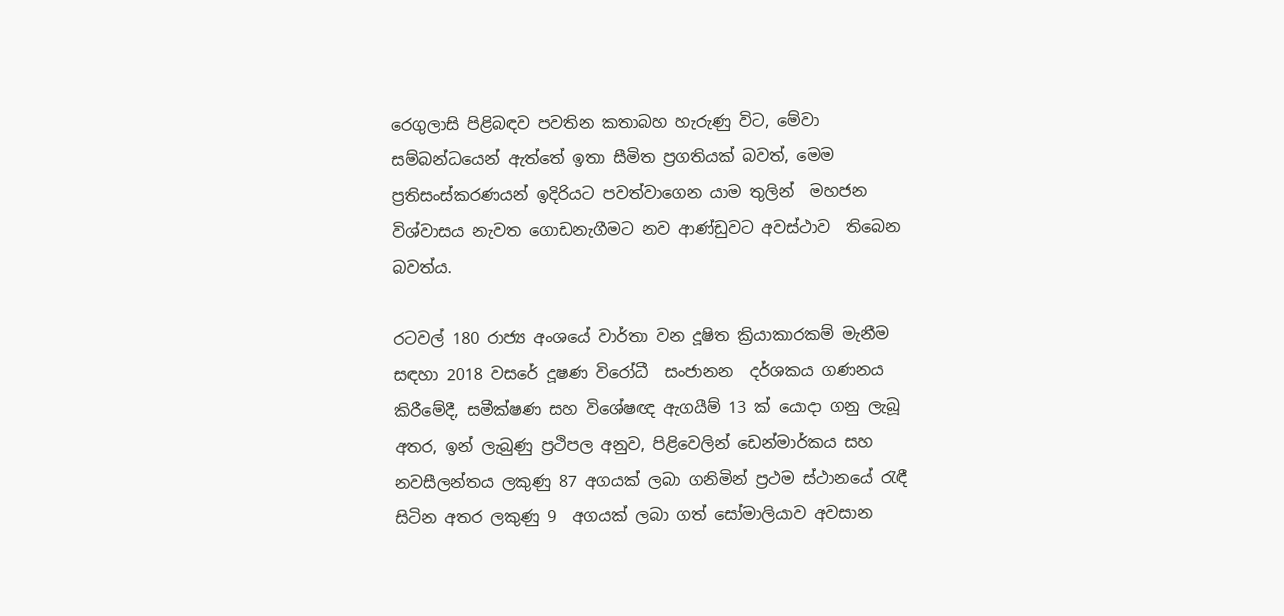රෙගුලාසි පිළිබඳව පවතින කතාබහ හැරුණු විට, මේවා සම්බන්ධයෙන් ඇත්තේ ඉතා සීමිත ප්‍රගතියක් බවත්, මෙම ප්‍රතිසංස්කරණයන් ඉදිරියට පවත්වාගෙන යාම තුලින්  මහජන විශ්වාසය නැවත ගොඩනැගීමට නව ආණ්ඩුවට අවස්ථාව  තිබෙන බවත්ය.

රටවල් 180 රාජ්‍ය අංශයේ වාර්තා වන දූෂිත ක්‍රියාකාරකම් මැනීම සඳහා 2018 වසරේ දූෂණ විරෝධී  සංජානන  දර්ශකය ගණනය කිරීමේදී, සමීක්ෂණ සහ විශේෂඥ ඇගයීම් 13 ක් යොදා ගනු ලැබූ අතර, ඉන් ලැබුණු ප්‍රථිපල අනුව, පිළිවෙලින් ඩෙන්මාර්කය සහ නවසීලන්තය ලකුණු 87 අගයක් ලබා ගනිමින් ප්‍රථම ස්ථානයේ රැඳී සිටින අතර ලකුණු 9  අගයක් ලබා ගත් සෝමාලියාව අවසාන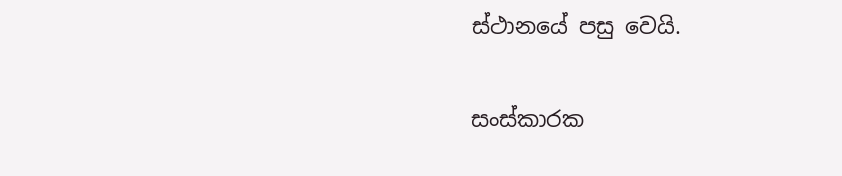ස්ථානයේ පසු වෙයි.

සංස්කාරක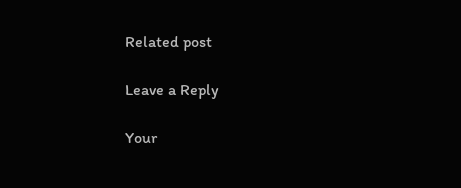Related post

Leave a Reply

Your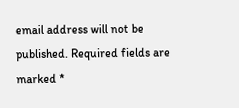email address will not be published. Required fields are marked *